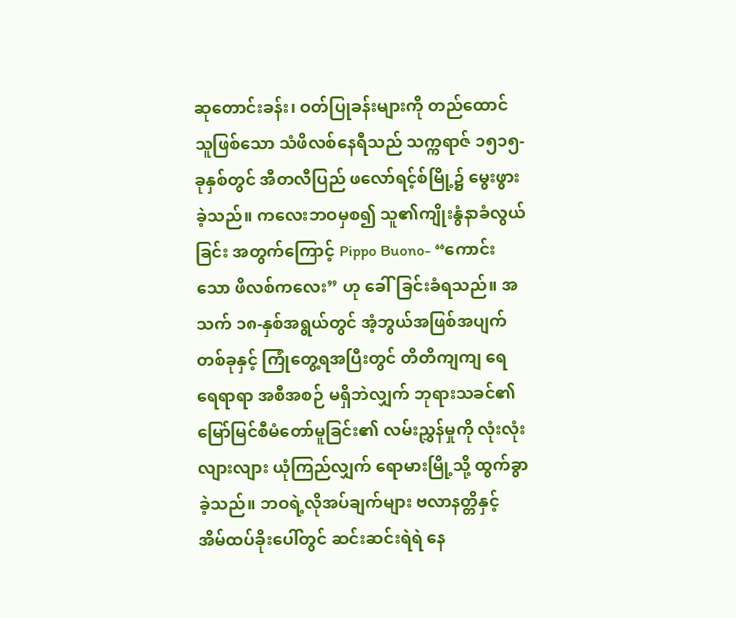ဆုတောင်းခန်း၊ ဝတ်ပြုခန်းများကို တည်ထောင်သူဖြစ်သော သံဖိလစ်နေရီသည် သက္ကရာဇ် ၁၅၁၅-ခုနှစ်တွင် အီတလီပြည် ဖလော်ရင့်စ်မြို့၌ မွေးဖွားခဲ့သည်။ ကလေးဘဝမှစ၍ သူ၏ကျိုးနွံနာခံလွယ်ခြင်း အတွက်ကြောင့် Pippo Buono- “ကောင်းသော ဖိလစ်ကလေး” ဟု ခေါ်ခြင်းခံရသည်။ အသက် ၁၈-နှစ်အရွယ်တွင် အံ့ဘွယ်အဖြစ်အပျက်တစ်ခုနှင့် ကြုံတွေ့ရအပြီးတွင် တိတိကျကျ ရေရေရာရာ အစီအစဉ် မရှိဘဲလျှက် ဘုရားသခင်၏ မြော်မြင်စီမံတော်မူခြင်း၏ လမ်းညွှန်မှုကို လုံးလုံးလျားလျား ယုံကြည်လျှက် ရောမားမြို့သို့ ထွက်ခွာခဲ့သည်။ ဘဝရဲ့လိုအပ်ချက်များ ဗလာနတ္တိနှင့် အိမ်ထပ်ခိုးပေါ်တွင် ဆင်းဆင်းရဲရဲ နေ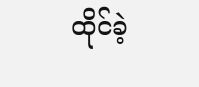ထိုင်ခဲ့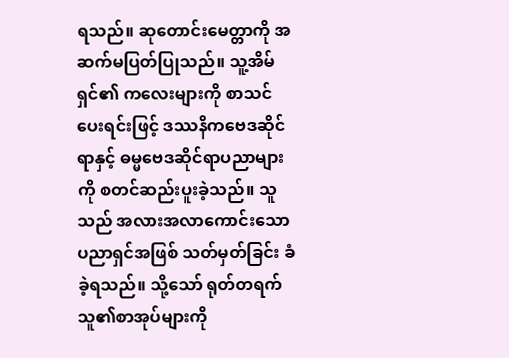ရသည်။ ဆုတောင်းမေတ္တာကို အဆက်မပြတ်ပြုသည်။ သူ့အိမ်ရှင်၏ ကလေးများကို စာသင်ပေးရင်းဖြင့် ဒဿနိကဗေဒဆိုင်ရာနှင့် ဓမ္မဗေဒဆိုင်ရာပညာများကို စတင်ဆည်းပူးခဲ့သည်။ သူသည် အလားအလာကောင်းသော ပညာရှင်အဖြစ် သတ်မှတ်ခြင်း ခံခဲ့ရသည်။ သို့သော် ရုတ်တရက် သူ၏စာအုပ်များကို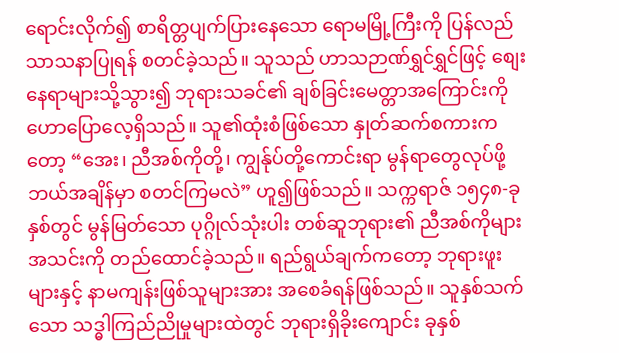ရောင်းလိုက်၍ စာရိတ္တပျက်ပြားနေသော ရောမမြို့ကြီးကို ပြန်လည်သာသနာပြုရန် စတင်ခဲ့သည်။ သူသည် ဟာသဉာဏ်ရွှင်ရွှင်ဖြင့် စျေးနေရာများသို့သွား၍ ဘုရားသခင်၏ ချစ်ခြင်းမေတ္တာအကြောင်းကို ဟောပြောလေ့ရှိသည်။ သူ၏ထုံးစံဖြစ်သော နှုတ်ဆက်စကားကတော့ “အေး၊ ညီအစ်ကိုတို့၊ ကျွန်ုပ်တို့ကောင်းရာ မွန်ရာတွေလုပ်ဖို့ ဘယ်အချိန်မှာ စတင်ကြမလဲ” ဟူ၍ဖြစ်သည်။ သက္ကရာဇ် ၁၅၄၈-ခုနှစ်တွင် မွန်မြတ်သော ပုဂ္ဂိုလ်သုံးပါး တစ်ဆူဘုရား၏ ညီအစ်ကိုများအသင်းကို တည်ထောင်ခဲ့သည်။ ရည်ရွယ်ချက်ကတော့ ဘုရားဖူးများနှင့် နာမကျန်းဖြစ်သူများအား အစေခံရန်ဖြစ်သည်။ သူနှစ်သက်သော သဒ္ဓါကြည်ညိုမှုများထဲတွင် ဘုရားရှိခိုးကျောင်း ခုနှစ်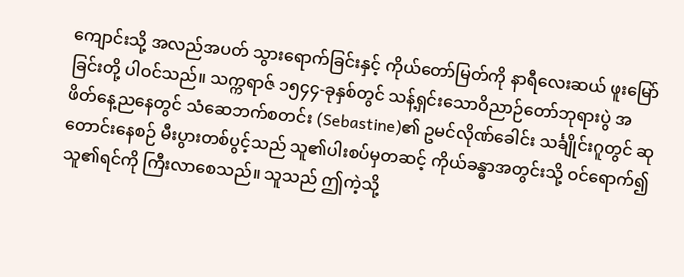ကျောင်းသို့ အလည်အပတ် သွားရောက်ခြင်းနှင့် ကိုယ်တော်မြတ်ကို နာရီလေးဆယ် ဖူးမြော်ခြင်းတို့ ပါဝင်သည်။ သက္ကရာဇ် ၁၅၄၄-ခုနှစ်တွင် သန့်ရှင်းသောဝိညာဉ်တော်ဘုရားပွဲ အဖိတ်နေ့ညနေတွင် သံဆေဘက်စတင်း (Sebastine)၏ ဥမင်လိုဏ်ခေါင်း သင်္ချိုင်းဂူတွင် ဆုတောင်းနေစဉ် မီးပွားတစ်ပွင့်သည် သူ၏ပါးစပ်မှတဆင့် ကိုယ်ခန္ဓာအတွင်းသို့ ဝင်ရောက်၍ သူ၏ရင်ကို ကြီးလာစေသည်။ သူသည် ဤကဲ့သို့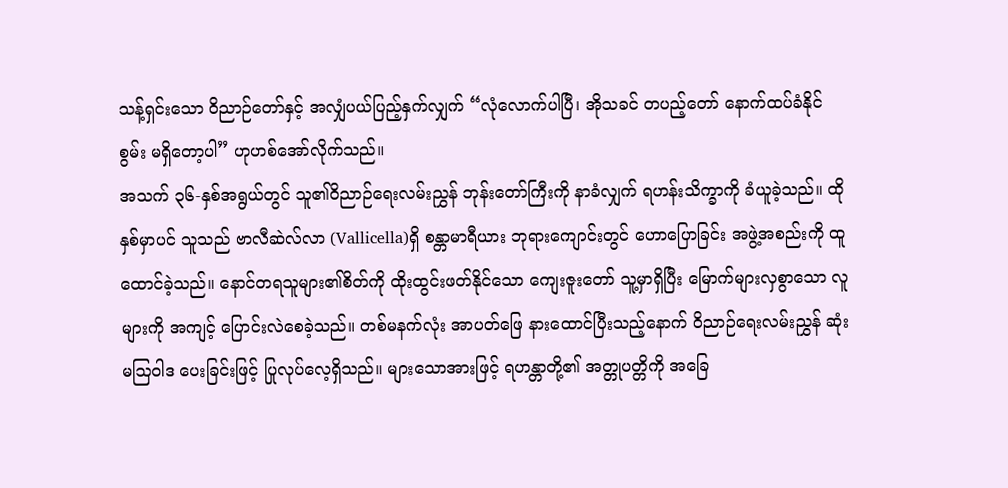သန့်ရှင်းသော ဝိညာဉ်တော်နှင့် အလျှံပယ်ပြည့်နှက်လျှက် “လုံလောက်ပါပြီ၊ အိုသခင် တပည့်တော် နောက်ထပ်ခံနိုင်စွမ်း မရှိတော့ပါ” ဟုဟစ်အော်လိုက်သည်။
အသက် ၃၆-နှစ်အရွယ်တွင် သူ၏ဝိညာဉ်ရေးလမ်းညွှန် ဘုန်းတော်ကြီးကို နာခံလျှက် ရဟန်းသိက္ခာကို ခံယူခဲ့သည်။ ထိုနှစ်မှာပင် သူသည် ဗာလီဆဲလ်လာ (Vallicella)ရှိ စန္တာမာရီယား ဘုရားကျောင်းတွင် ဟောပြောခြင်း အဖွဲ့အစည်းကို ထူထောင်ခဲ့သည်။ နောင်တရသူများ၏စိတ်ကို ထိုးထွင်းဖတ်နိုင်သော ကျေးဇူးတော် သူ့မှာရှိပြီး မြောက်များလှစွာသော လူများကို အကျင့် ပြောင်းလဲစေခဲ့သည်။ တစ်မနက်လုံး အာပတ်ဖြေ နားထောင်ပြီးသည့်နောက် ဝိညာဉ်ရေးလမ်းညွှန် ဆုံးမဩဝါဒ ပေးခြင်းဖြင့် ပြုလုပ်လေ့ရှိသည်။ များသောအားဖြင့် ရဟန္တာတို့၏ အတ္တုပတ္တိကို အခြေ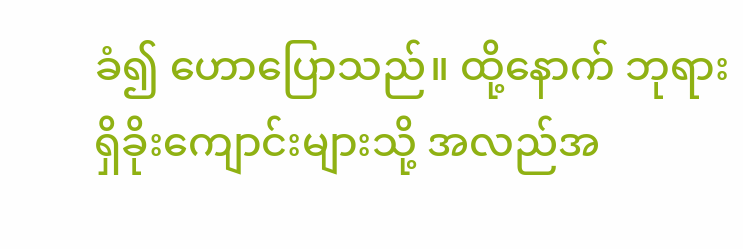ခံ၍ ဟောပြောသည်။ ထို့နောက် ဘုရားရှိခိုးကျောင်းများသို့ အလည်အ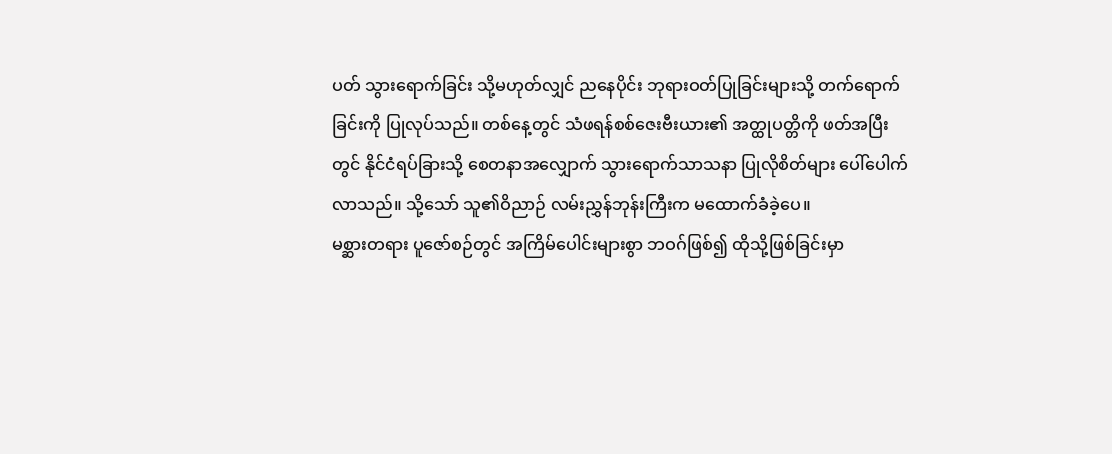ပတ် သွားရောက်ခြင်း သို့မဟုတ်လျှင် ညနေပိုင်း ဘုရားဝတ်ပြုခြင်းများသို့ တက်ရောက်ခြင်းကို ပြုလုပ်သည်။ တစ်နေ့တွင် သံဖရန်စစ်ဇေးဗီးယား၏ အတ္ထုပတ္တိကို ဖတ်အပြီးတွင် နိုင်ငံရပ်ခြားသို့ စေတနာအလျှောက် သွားရောက်သာသနာ ပြုလိုစိတ်များ ပေါ်ပေါက်လာသည်။ သို့သော် သူ၏ဝိညာဉ် လမ်းညွှန်ဘုန်းကြီးက မထောက်ခံခဲ့ပေ။
မစ္ဆားတရား ပူဇော်စဉ်တွင် အကြိမ်ပေါင်းများစွာ ဘဝဂ်ဖြစ်၍ ထိုသို့ဖြစ်ခြင်းမှာ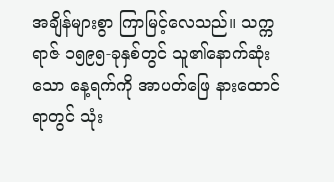အချိန်များစွာ ကြာမြင့်လေသည်။ သက္ကရာဇ် ၁၅၉၅-ခုနှစ်တွင် သူ၏နောက်ဆုံးသော နေ့ရက်ကို အာပတ်ဖြေ နားထောင်ရာတွင် သုံး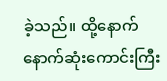ခဲ့သည်။ ထို့နောက် နောက်ဆုံးကောင်းကြီး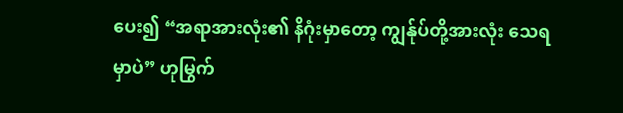ပေး၍ “အရာအားလုံး၏ နိဂုံးမှာတော့ ကျွန်ုပ်တို့အားလုံး သေရမှာပဲ” ဟုမြွက်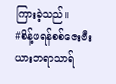ကြားခဲ့သည်။
#စိန့်ဖရန်စစ်ဇေးဗီးယားဘရာသာရ်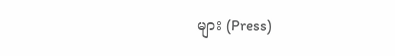များ (Press)